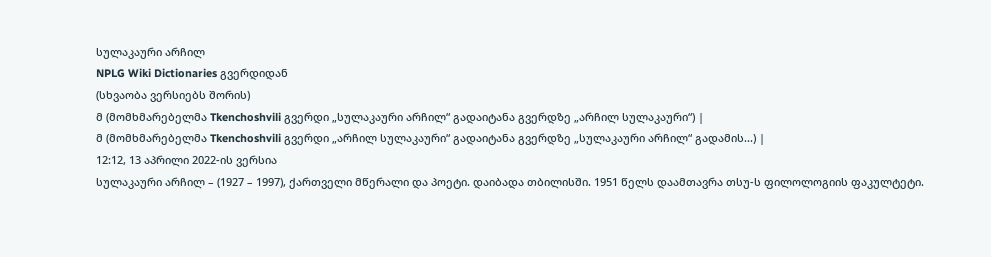სულაკაური არჩილ
NPLG Wiki Dictionaries გვერდიდან
(სხვაობა ვერსიებს შორის)
მ (მომხმარებელმა Tkenchoshvili გვერდი „სულაკაური არჩილ“ გადაიტანა გვერდზე „არჩილ სულაკაური“) |
მ (მომხმარებელმა Tkenchoshvili გვერდი „არჩილ სულაკაური“ გადაიტანა გვერდზე „სულაკაური არჩილ“ გადამის...) |
12:12, 13 აპრილი 2022-ის ვერსია
სულაკაური არჩილ – (1927 – 1997), ქართველი მწერალი და პოეტი. დაიბადა თბილისში. 1951 წელს დაამთავრა თსუ-ს ფილოლოგიის ფაკულტეტი.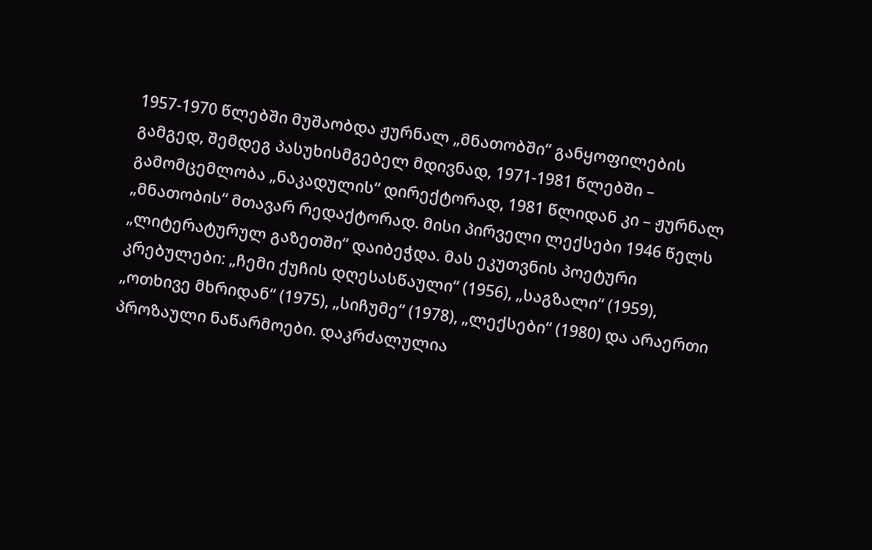1957-1970 წლებში მუშაობდა ჟურნალ „მნათობში“ განყოფილების გამგედ, შემდეგ პასუხისმგებელ მდივნად, 1971-1981 წლებში – გამომცემლობა „ნაკადულის“ დირექტორად, 1981 წლიდან კი – ჟურნალ „მნათობის“ მთავარ რედაქტორად. მისი პირველი ლექსები 1946 წელს „ლიტერატურულ გაზეთში“ დაიბეჭდა. მას ეკუთვნის პოეტური კრებულები: „ჩემი ქუჩის დღესასწაული“ (1956), „საგზალი“ (1959), „ოთხივე მხრიდან“ (1975), „სიჩუმე“ (1978), „ლექსები“ (1980) და არაერთი პროზაული ნაწარმოები. დაკრძალულია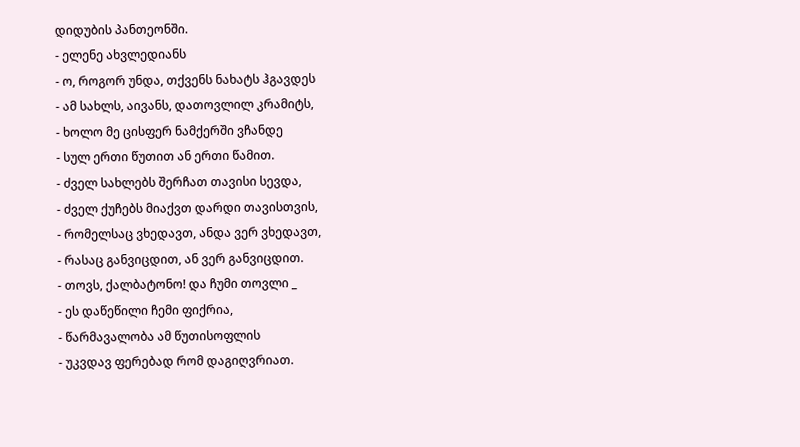დიდუბის პანთეონში.
- ელენე ახვლედიანს
- ო, როგორ უნდა, თქვენს ნახატს ჰგავდეს
- ამ სახლს, აივანს, დათოვლილ კრამიტს,
- ხოლო მე ცისფერ ნამქერში ვჩანდე
- სულ ერთი წუთით ან ერთი წამით.
- ძველ სახლებს შერჩათ თავისი სევდა,
- ძველ ქუჩებს მიაქვთ დარდი თავისთვის,
- რომელსაც ვხედავთ, ანდა ვერ ვხედავთ,
- რასაც განვიცდით, ან ვერ განვიცდით.
- თოვს, ქალბატონო! და ჩუმი თოვლი _
- ეს დაწეწილი ჩემი ფიქრია,
- წარმავალობა ამ წუთისოფლის
- უკვდავ ფერებად რომ დაგიღვრიათ.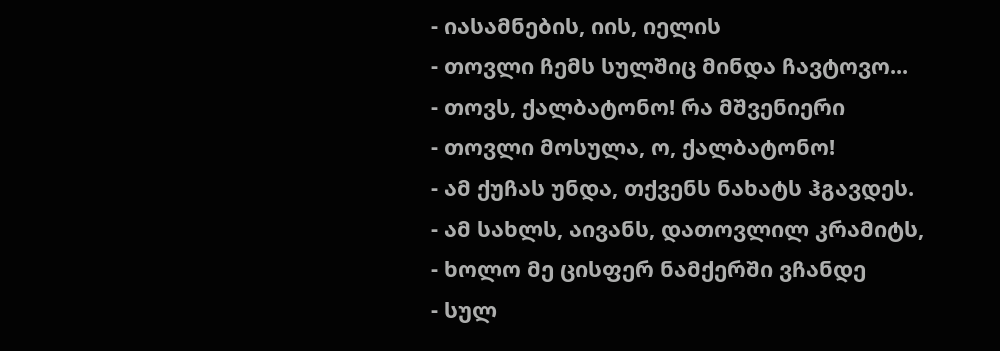- იასამნების, იის, იელის
- თოვლი ჩემს სულშიც მინდა ჩავტოვო...
- თოვს, ქალბატონო! რა მშვენიერი
- თოვლი მოსულა, ო, ქალბატონო!
- ამ ქუჩას უნდა, თქვენს ნახატს ჰგავდეს.
- ამ სახლს, აივანს, დათოვლილ კრამიტს,
- ხოლო მე ცისფერ ნამქერში ვჩანდე
- სულ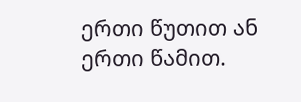ერთი წუთით ან ერთი წამით.